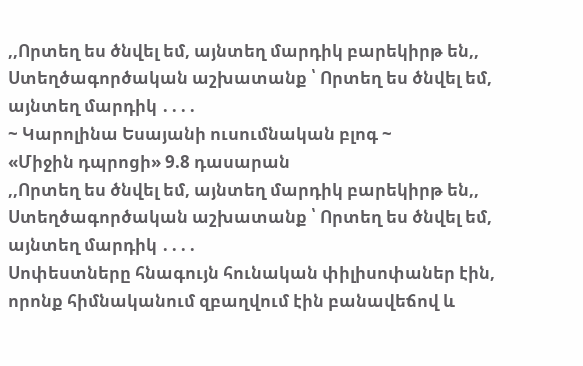,,Որտեղ ես ծնվել եմ, այնտեղ մարդիկ բարեկիրթ են,,
Ստեղծագործական աշխատանք ՝ Որտեղ ես ծնվել եմ, այնտեղ մարդիկ ․․․․
~ Կարոլինա Եսայանի ուսումնական բլոգ ~
«Միջին դպրոցի» 9.8 դասարան
,,Որտեղ ես ծնվել եմ, այնտեղ մարդիկ բարեկիրթ են,,
Ստեղծագործական աշխատանք ՝ Որտեղ ես ծնվել եմ, այնտեղ մարդիկ ․․․․
Սոփեստները հնագույն հունական փիլիսոփաներ էին, որոնք հիմնականում զբաղվում էին բանավեճով և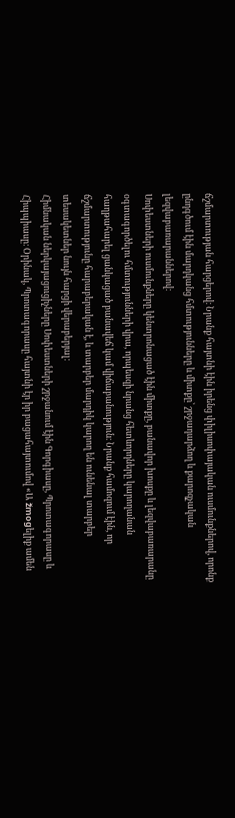ճշմարտության հարցերով։ Նրանք հայտնի էին իրենց փիլիսոփայական ուսմունքներով, որոնք ընդգծում էին մարդկանց հմտությունները և միտքը՝ շրջադարձող և քարոզչական լեզվաբառարաններով։
Սոփեստների ուսմունքները կենտրոնացած էին միտքը, բանավոր խոսքը և լեզվաբառարանը օգտագործելու հմտությունների վրա, որպեսզի նրանց հետևորդները կարողանան հաղթահարել ցանկացած բանավեճ կամ վիճաբանություն։ Նրանք համոզում էին, որ ճշմարտությունը հարաբերական է, և տարբեր մարդիկ կարող են ունենալ տարբեր տեսակետներ նույն հարցի վերաբերյալ։
Հիմնական ներկայացուցիչները Սոփեստների շրջանում էին Գորգիասը, Պրոտագորասը և Հիպպիասը։ Օրինակ, Պրոտագորասը հայտնի էր իր բացահայտումով «Ա žmogելիք ամեն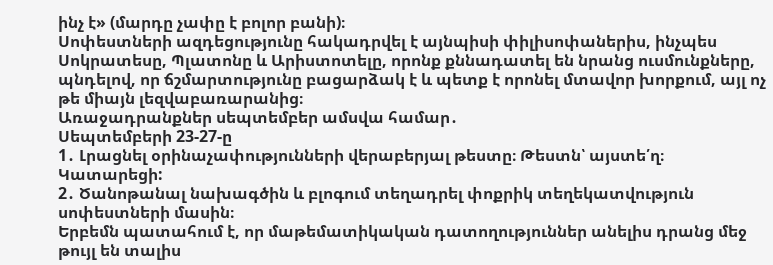ինչ է» (մարդը չափը է բոլոր բանի)։
Սոփեստների ազդեցությունը հակադրվել է այնպիսի փիլիսոփաներիս, ինչպես Սոկրատեսը, Պլատոնը և Արիստոտելը, որոնք քննադատել են նրանց ուսմունքները, պնդելով, որ ճշմարտությունը բացարձակ է և պետք է որոնել մտավոր խորքում, այլ ոչ թե միայն լեզվաբառարանից։
Առաջադրանքներ սեպտեմբեր ամսվա համար․
Սեպտեմբերի 23-27-ը
1․ Լրացնել օրինաչափությունների վերաբերյալ թեստը։ Թեստն՝ այստե՛ղ։
Կատարեցի:
2․ Ծանոթանալ նախագծին և բլոգում տեղադրել փոքրիկ տեղեկատվություն սոփեստների մասին։
Երբեմն պատահում է, որ մաթեմատիկական դատողություններ անելիս դրանց մեջ թույլ են տալիս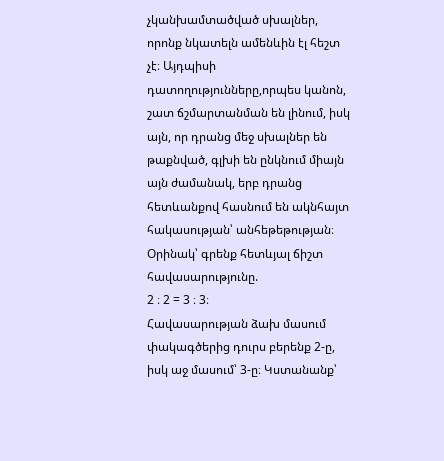չկանխամտածված սխալներ, որոնք նկատելն ամենևին էլ հեշտ չէ։ Այդպիսի դատողությունները,որպես կանոն, շատ ճշմարտանման են լինում, իսկ այն, որ դրանց մեջ սխալներ են թաքնված, գլխի են ընկնում միայն այն ժամանակ, երբ դրանց հետևանքով հասնում են ակնհայտ հակասության՝ անհեթեթության։
Օրինակ՝ գրենք հետևյալ ճիշտ հավասարությունը.
2 ։ 2 = 3 ։ 3։
Հավասարության ձախ մասում փակագծերից դուրս բերենք 2-ը, իսկ աջ մասում՝ 3-ը։ Կստանանք՝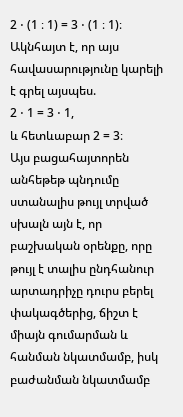2 ⋅ (1 ։ 1) = 3 ⋅ (1 ։ 1)։
Ակնհայտ է, որ այս հավասարությունը կարելի է գրել այսպես.
2 ⋅ 1 = 3 ⋅ 1,
և հետևաբար 2 = 3։
Այս բացահայտորեն անհեթեթ պնդումը ստանալիս թույլ տրված սխալն այն է, որ բաշխական օրենքը, որը թույլ է տալիս ընդհանուր արտադրիչը դուրս բերել փակագծերից, ճիշտ է միայն գումարման և հանման նկատմամբ, իսկ բաժանման նկատմամբ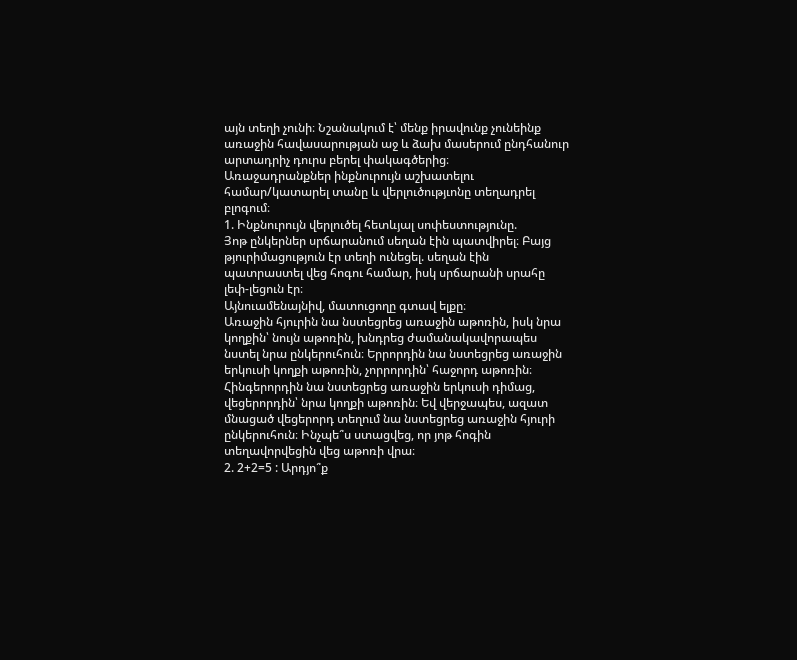այն տեղի չունի։ Նշանակում է՝ մենք իրավունք չունեինք առաջին հավասարության աջ և ձախ մասերում ընդհանուր արտադրիչ դուրս բերել փակագծերից։
Առաջադրանքներ ինքնուրույն աշխատելու համար/կատարել տանը և վերլուծությւոնը տեղադրել բլոգում։
1. Ինքնուրույն վերլուծել հետևյալ սոփեստությունը.
Յոթ ընկերներ սրճարանում սեղան էին պատվիրել։ Բայց թյուրիմացություն էր տեղի ունեցել. սեղան էին պատրաստել վեց հոգու համար, իսկ սրճարանի սրահը լեփ-լեցուն էր։
Այնուամենայնիվ, մատուցողը գտավ ելքը։
Առաջին հյուրին նա նստեցրեց առաջին աթոռին, իսկ նրա կողքին՝ նույն աթոռին, խնդրեց ժամանակավորապես նստել նրա ընկերուհուն։ Երրորդին նա նստեցրեց առաջին երկուսի կողքի աթոռին, չորրորդին՝ հաջորդ աթոռին։ Հինգերորդին նա նստեցրեց առաջին երկուսի դիմաց, վեցերորդին՝ նրա կողքի աթոռին։ Եվ վերջապես, ազատ մնացած վեցերորդ տեղում նա նստեցրեց առաջին հյուրի ընկերուհուն։ Ինչպե՞ս ստացվեց, որ յոթ հոգին տեղավորվեցին վեց աթոռի վրա։
2. 2+2=5 : Արդյո՞ք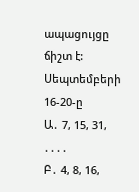ապացույցը ճիշտ է:
Սեպտեմբերի 16-20-ը
Ա․ 7, 15, 31, ․․․․
Բ․ 4, 8, 16,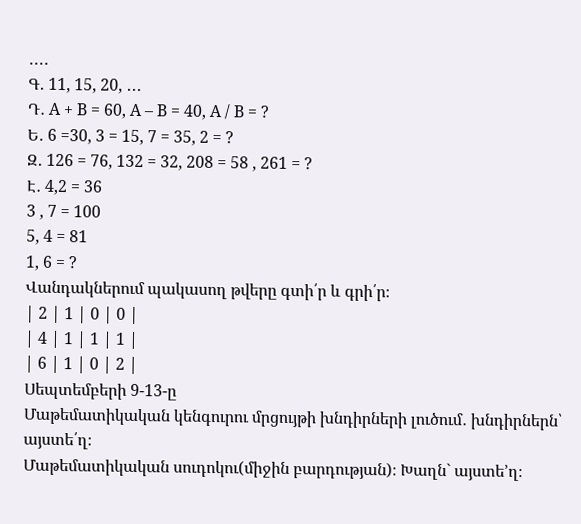․․․․
Գ․ 11, 15, 20, ․․․
Դ․ A + B = 60, A – B = 40, A / B = ?
Ե․ 6 =30, 3 = 15, 7 = 35, 2 = ?
Զ․ 126 = 76, 132 = 32, 208 = 58 , 261 = ?
Է․ 4,2 = 36
3 , 7 = 100
5, 4 = 81
1, 6 = ?
Վանդակներում պակասող թվերը գտի՛ր և գրի՛ր։
| 2 | 1 | 0 | 0 |
| 4 | 1 | 1 | 1 |
| 6 | 1 | 0 | 2 |
Սեպտեմբերի 9-13-ը
Մաթեմատիկական կենգուրու մրցույթի խնդիրների լուծում․ խնդիրներն՝ այստե՛ղ։
Մաթեմատիկական սուդոկու(միջին բարդության)։ Խաղն` այստե’ղ։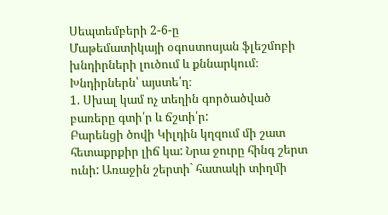Սեպտեմբերի 2-6-ը
Մաթեմատիկայի օգոստոսյան ֆլեշմոբի խնդիրների լուծում և քննարկում։ Խնդիրներն՝ այստե՛ղ։
1. Սխալ կամ ոչ տեղին գործածված բառերը գտի՛ր և ճշտի՛ր:
Բարենցի ծովի Կիլդին կղզում մի շատ հետաքրքիր լիճ կա: Նրա ջուրը հինգ շերտ ունի: Առաջին շերտի` հատակի տիղմի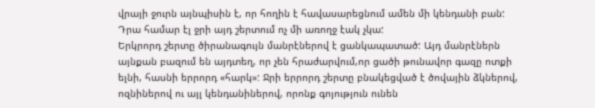վրայի ջուրն այնպիսին է, որ հողին է հավասարեցնում ամեն մի կենդանի բան: Դրա համար էլ ջրի այդ շերտում ոչ մի առողջ էակ չկա:
Երկրորդ շերտը ծիրանագույն մանրէներով է ցանկապատած: Այդ մանրէներն այնքան բազում են այդտեղ, որ չեն հրաժարվում,որ ցածի թունավոր գազը ոտքի ելնի, հասնի երրորդ «հարկ»: Ջրի երրորդ շերտը բնակեցված է ծովային ձկներով, ոզնիներով ու այլ կենդանիներով, որոնք գոյություն ունեն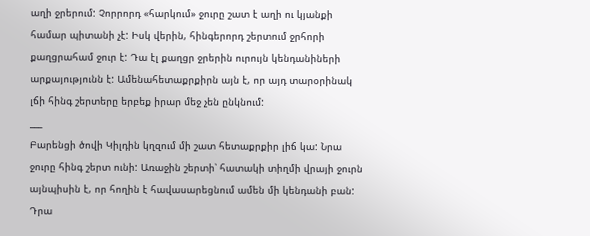աղի ջրերում: Չորրորդ «հարկում» ջուրը շատ է աղի ու կյանքի համար պիտանի չէ: Իսկ վերին, հինգերորդ շերտում ջրհորի քաղցրահամ ջուր է: Դա էլ քաղցր ջրերին ուրույն կենդանիների արքայությունն է: Ամենահետաքրքիրն այն է, որ այդ տարօրինակ լճի հինգ շերտերը երբեք իրար մեջ չեն ընկնում:
___
Բարենցի ծովի Կիլդին կղզում մի շատ հետաքրքիր լիճ կա: Նրա ջուրը հինգ շերտ ունի: Առաջին շերտի՝ հատակի տիղմի վրայի ջուրն այնպիսին է, որ հողին է հավասարեցնում ամեն մի կենդանի բան: Դրա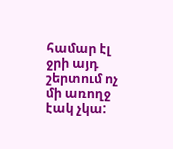համար էլ ջրի այդ շերտում ոչ մի առողջ էակ չկա: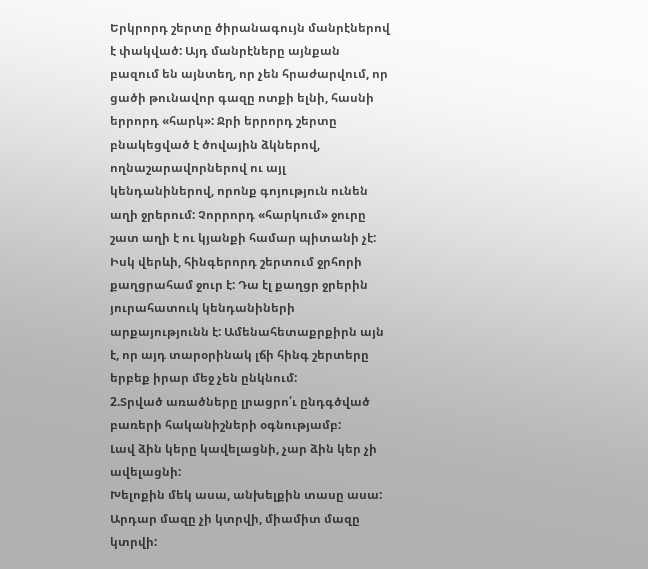Երկրորդ շերտը ծիրանագույն մանրէներով է փակված: Այդ մանրէները այնքան բազում են այնտեղ, որ չեն հրաժարվում, որ ցածի թունավոր գազը ոտքի ելնի, հասնի երրորդ «հարկ»: Ջրի երրորդ շերտը բնակեցված է ծովային ձկներով, ողնաշարավորներով ու այլ կենդանիներով, որոնք գոյություն ունեն աղի ջրերում: Չորրորդ «հարկում» ջուրը շատ աղի է ու կյանքի համար պիտանի չէ: Իսկ վերևի, հինգերորդ շերտում ջրհորի քաղցրահամ ջուր է: Դա էլ քաղցր ջրերին յուրահատուկ կենդանիների արքայությունն է: Ամենահետաքրքիրն այն է, որ այդ տարօրինակ լճի հինգ շերտերը երբեք իրար մեջ չեն ընկնում:
2.Տրված առածները լրացրո՛ւ ընդգծված բառերի հականիշների օգնությամբ:
Լավ ձին կերը կավելացնի, չար ձին կեր չի ավելացնի:
Խելոքին մեկ ասա, անխելքին տասը ասա:
Արդար մազը չի կտրվի, միամիտ մազը կտրվի: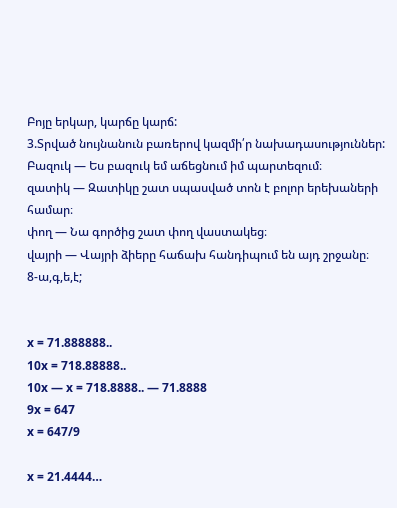Բոյը երկար, կարճը կարճ:
3.Տրված նույնանուն բառերով կազմի՛ր նախադասություններ:
Բազուկ — Ես բազուկ եմ աճեցնում իմ պարտեզում։
զատիկ — Զատիկը շատ սպասված տոն է բոլոր երեխաների համար։
փող — Նա գործից շատ փող վաստակեց։
վայրի — Վայրի ձիերը հաճախ հանդիպում են այդ շրջանը։
8-ա,գ,ե,է;


x = 71.888888..
10x = 718.88888..
10x — x = 718.8888.. — 71.8888
9x = 647
x = 647/9

x = 21.4444…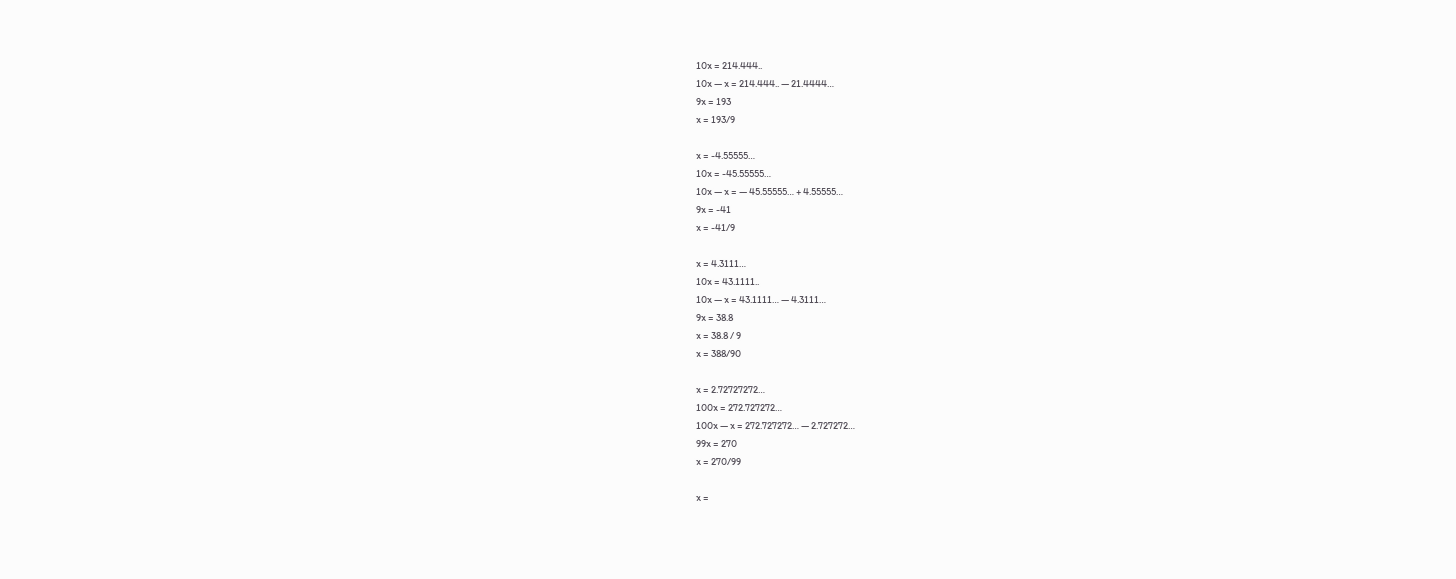10x = 214.444..
10x — x = 214.444.. — 21.4444…
9x = 193
x = 193/9

x = -4.55555…
10x = -45.55555…
10x — x = — 45.55555… + 4.55555…
9x = -41
x = -41/9

x = 4.3111…
10x = 43.1111..
10x — x = 43.1111… — 4.3111…
9x = 38.8
x = 38.8 / 9
x = 388/90

x = 2.72727272…
100x = 272.727272…
100x — x = 272.727272… — 2.727272…
99x = 270
x = 270/99

x =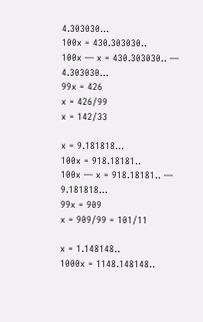4.303030…
100x = 430.303030..
100x — x = 430.303030.. — 4.303030…
99x = 426
x = 426/99
x = 142/33

x = 9.181818…
100x = 918.18181..
100x — x = 918.18181.. — 9.181818…
99x = 909
x = 909/99 = 101/11

x = 1.148148..
1000x = 1148.148148..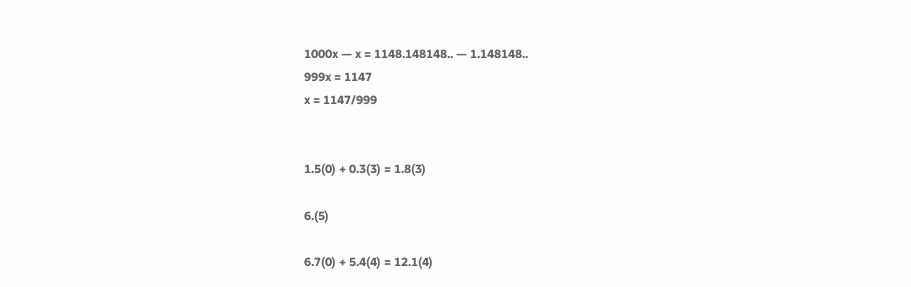1000x — x = 1148.148148.. — 1.148148..
999x = 1147
x = 1147/999


1.5(0) + 0.3(3) = 1.8(3)

6.(5)

6.7(0) + 5.4(4) = 12.1(4)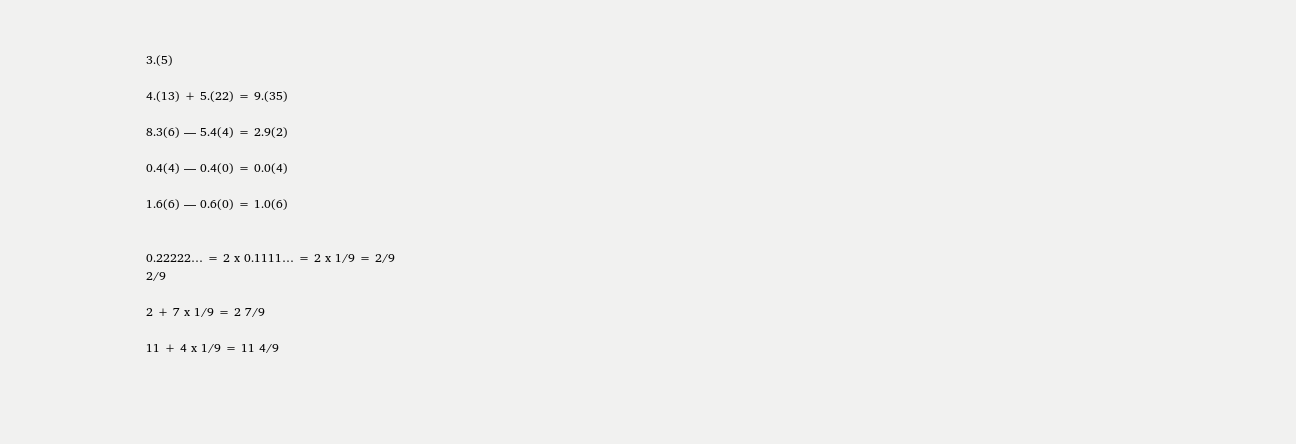3.(5)

4.(13) + 5.(22) = 9.(35)

8.3(6) — 5.4(4) = 2.9(2)

0.4(4) — 0.4(0) = 0.0(4)

1.6(6) — 0.6(0) = 1.0(6)


0.22222… = 2 x 0.1111… = 2 x 1/9 = 2/9
2/9

2 + 7 x 1/9 = 2 7/9

11 + 4 x 1/9 = 11 4/9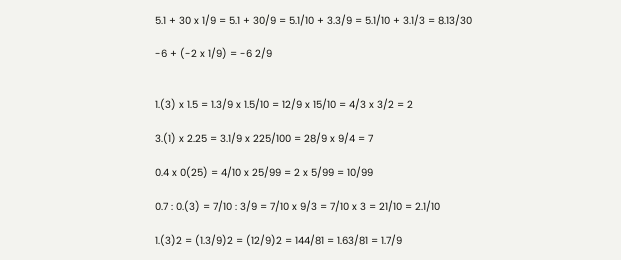5.1 + 30 x 1/9 = 5.1 + 30/9 = 5.1/10 + 3.3/9 = 5.1/10 + 3.1/3 = 8.13/30

-6 + (-2 x 1/9) = -6 2/9


1.(3) x 1.5 = 1.3/9 x 1.5/10 = 12/9 x 15/10 = 4/3 x 3/2 = 2

3.(1) x 2.25 = 3.1/9 x 225/100 = 28/9 x 9/4 = 7

0.4 x 0(25) = 4/10 x 25/99 = 2 x 5/99 = 10/99

0.7 : 0.(3) = 7/10 : 3/9 = 7/10 x 9/3 = 7/10 x 3 = 21/10 = 2.1/10

1.(3)2 = (1.3/9)2 = (12/9)2 = 144/81 = 1.63/81 = 1.7/9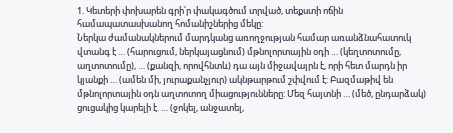1. Կետերի փոխարեն գրի՛ր փակագծում տրված, տեքստի ոճին համապատասխանող հոմանիշներից մեկը:
Ներկա ժամանակներում մարդկանց առողջության համար առանձնահատուկ վտանգ է … (հարուցում, ներկայացնում) մթնոլորտային օդի … (կեղտոտումը, աղտոտումը), … (քանզի, որովհնտև) դա այն միջավայրն է, որի հետ մարդն իր կյանքի … (ամեն մի, յուրաքանչյուր) ակնթարթում շփվում է: Բազմաթիվ են մթնոլորտային օդն աղտոտող միացությունները: Մեզ հայտնի … (մեծ, ընդարձակ) ցուցակից կարելի է. … (ջոկել, անջատել,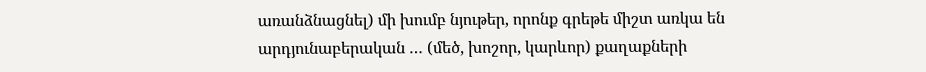առանձնացնել) մի խումբ նյութեր, որոնք գրեթե միշտ առկա են արդյունաբերական … (մեծ, խոշոր, կարևոր) քաղաքների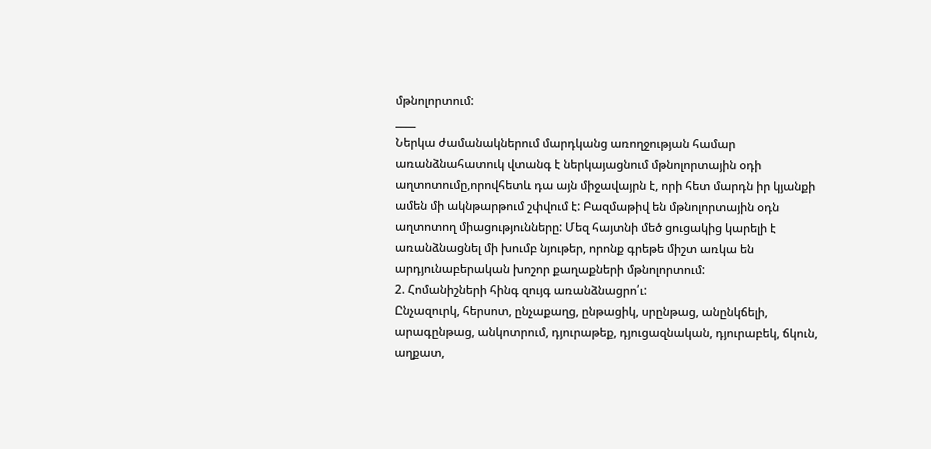մթնոլորտում:
____
Ներկա ժամանակներում մարդկանց առողջության համար առանձնահատուկ վտանգ է ներկայացնում մթնոլորտային օդի աղտոտումը,որովհետև դա այն միջավայրն է, որի հետ մարդն իր կյանքի ամեն մի ակնթարթում շփվում է: Բազմաթիվ են մթնոլորտային օդն աղտոտող միացությունները: Մեզ հայտնի մեծ ցուցակից կարելի է առանձնացնել մի խումբ նյութեր, որոնք գրեթե միշտ առկա են արդյունաբերական խոշոր քաղաքների մթնոլորտում:
2. Հոմանիշների հինգ զույգ առանձնացրո՛ւ:
Ընչազուրկ, հերսոտ, ընչաքաղց, ընթացիկ, սրընթաց, անընկճելի, արագընթաց, անկոտրում, դյուրաթեք, դյուցազնական, դյուրաբեկ, ճկուն, աղքատ,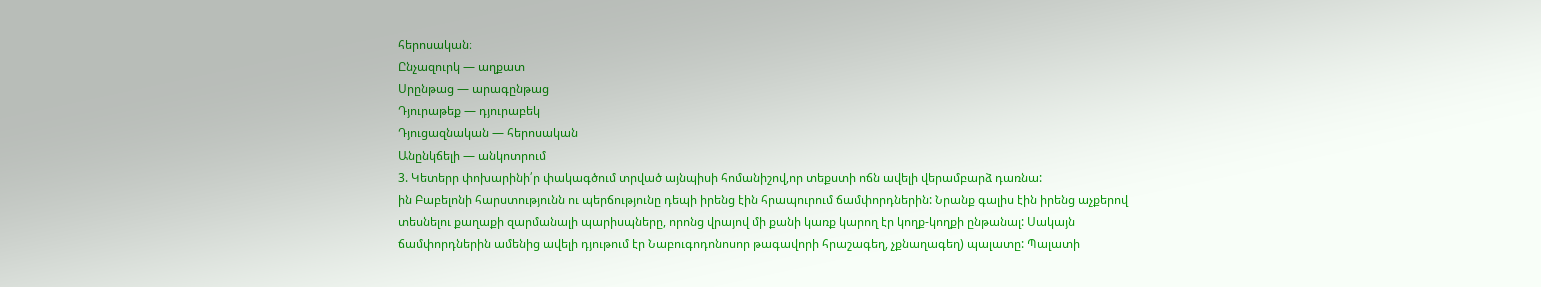հերոսական։
Ընչազուրկ — աղքատ
Սրընթաց — արագընթաց
Դյուրաթեք — դյուրաբեկ
Դյուցազնական — հերոսական
Անընկճելի — անկոտրում
3. Կետերր փոխարինի՛ր փակագծում տրված այնպիսի հոմանիշով,որ տեքստի ոճն ավելի վերամբարձ դառնա:
ին Բաբելոնի հարստությունն ու պերճությունը դեպի իրենց էին հրապուրում ճամփորդներին: Նրանք գալիս էին իրենց աչքերով տեսնելու քաղաքի զարմանալի պարիսպները, որոնց վրայով մի քանի կառք կարող էր կողք-կողքի ընթանալ: Սակայն ճամփորդներին ամենից ավելի դյութում էր Նաբուգոդոնոսոր թագավորի հրաշագեղ, չքնաղագեղ) պալատը: Պալատի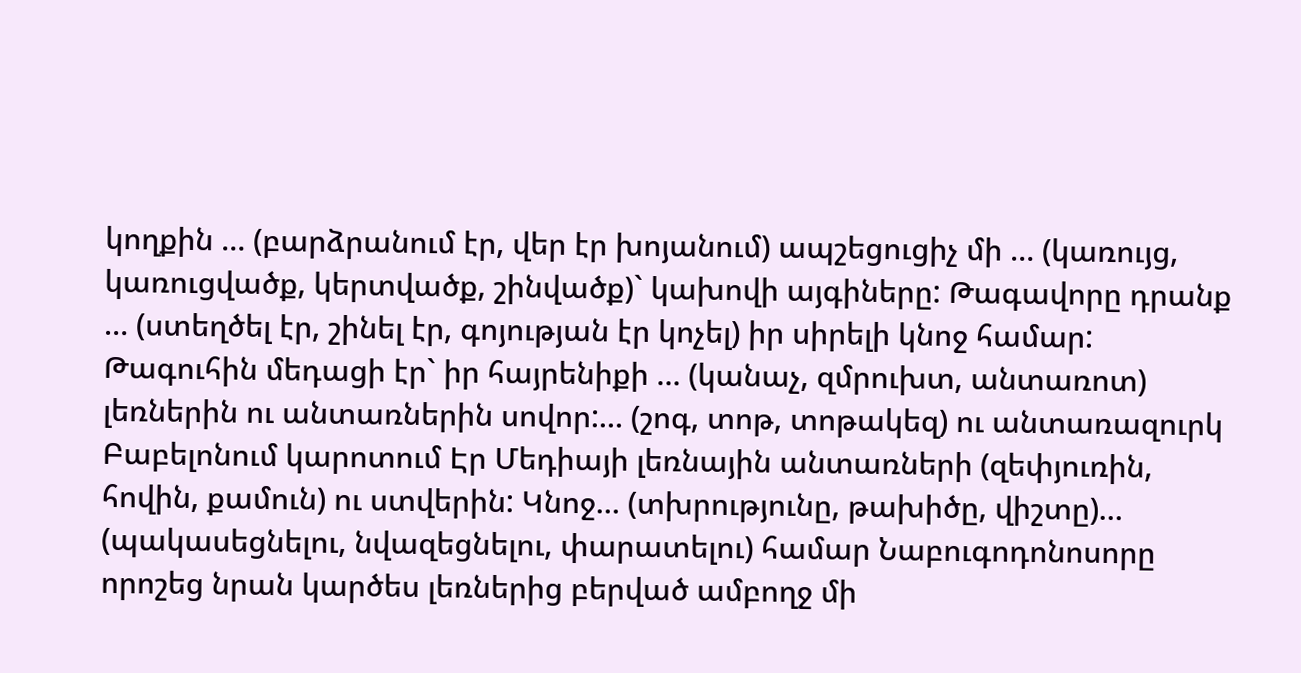կողքին … (բարձրանում էր, վեր էր խոյանում) ապշեցուցիչ մի … (կառույց, կառուցվածք, կերտվածք, շինվածք)` կախովի այգիները: Թագավորը դրանք … (ստեղծել էր, շինել էր, գոյության էր կոչել) իր սիրելի կնոջ համար: Թագուհին մեդացի էր` իր հայրենիքի … (կանաչ, զմրուխտ, անտառոտ) լեռներին ու անտառներին սովոր:… (շոգ, տոթ, տոթակեզ) ու անտառազուրկ Բաբելոնում կարոտում Էր Մեդիայի լեռնային անտառների (զեփյուռին, հովին, քամուն) ու ստվերին: Կնոջ… (տխրությունը, թախիծը, վիշտը)… (պակասեցնելու, նվազեցնելու, փարատելու) համար Նաբուգոդոնոսորը որոշեց նրան կարծես լեռներից բերված ամբողջ մի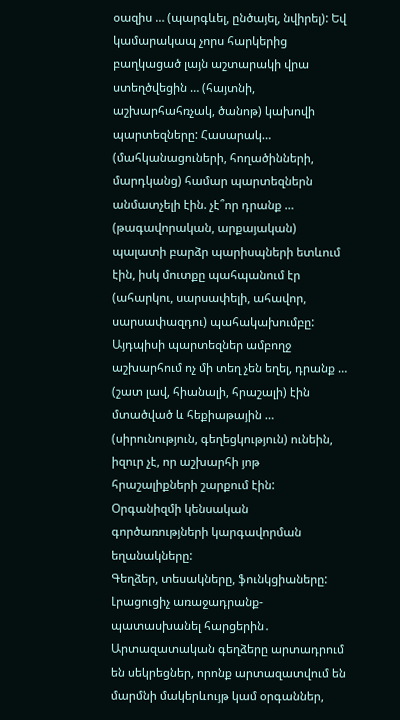օազիս … (պարգևել, ընծայել, նվիրել): Եվ կամարակապ չորս հարկերից բաղկացած լայն աշտարակի վրա ստեղծվեցին … (հայտնի, աշխարհահռչակ, ծանոթ) կախովի պարտեզները: Հասարակ… (մահկանացուների, հողածինների, մարդկանց) համար պարտեզներն անմատչելի էին. չէ՞որ դրանք … (թագավորական, արքայական) պալատի բարձր պարիսպների ետևում էին, իսկ մուտքը պահպանում էր (ահարկու, սարսափելի, ահավոր, սարսափազդու) պահակախումբը: Այդպիսի պարտեզներ ամբողջ աշխարհում ոչ մի տեղ չեն եղել, դրանք … (շատ լավ, հիանալի, հրաշալի) էին մտածված և հեքիաթային … (սիրունություն, գեղեցկություն) ունեին, իզուր չէ, որ աշխարհի յոթ հրաշալիքների շարքում էին:
Օրգանիզմի կենսական գործառությների կարգավորման եղանակները:
Գեղձեր, տեսակները, ֆունկցիաները:
Լրացուցիչ առաջադրանք-պատասխանել հարցերին․
Արտազատական գեղձերը արտադրում են սեկրեցներ, որոնք արտազատվում են մարմնի մակերևույթ կամ օրգաններ,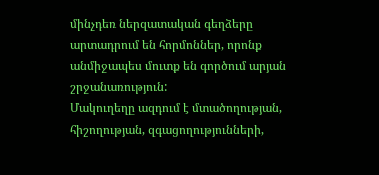մինչդեռ ներզատական գեղձերը արտադրում են հորմոններ, որոնք անմիջապես մուտք են գործում արյան շրջանառություն:
Մակուղեղը ազդում է մտածողության, հիշողության, զգացողությունների,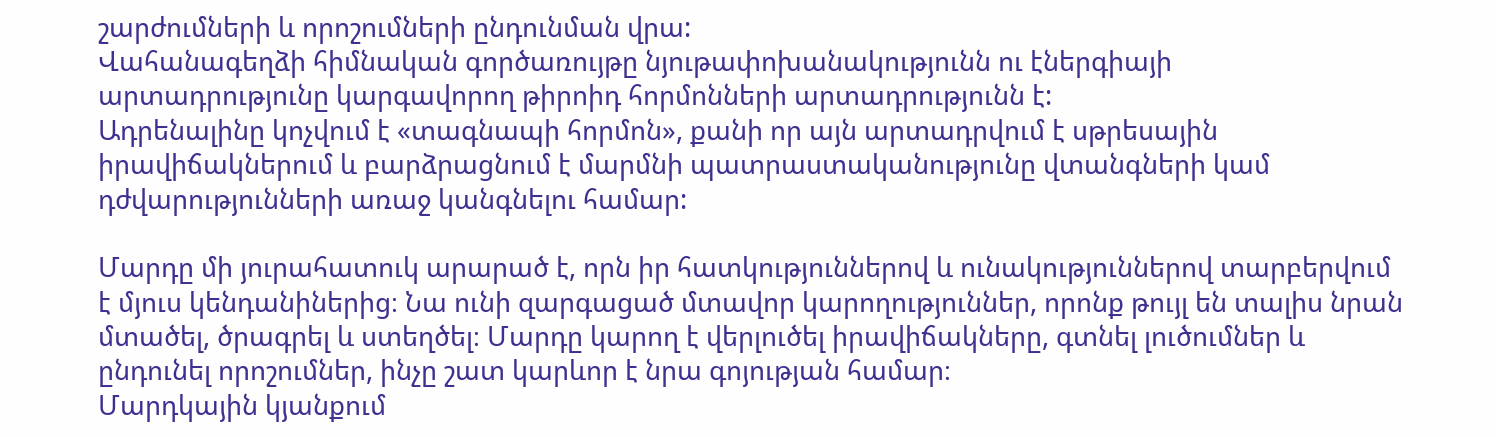շարժումների և որոշումների ընդունման վրա:
Վահանագեղձի հիմնական գործառույթը նյութափոխանակությունն ու էներգիայի արտադրությունը կարգավորող թիրոիդ հորմոնների արտադրությունն է:
Ադրենալինը կոչվում է «տագնապի հորմոն», քանի որ այն արտադրվում է սթրեսային իրավիճակներում և բարձրացնում է մարմնի պատրաստականությունը վտանգների կամ դժվարությունների առաջ կանգնելու համար:

Մարդը մի յուրահատուկ արարած է, որն իր հատկություններով և ունակություններով տարբերվում է մյուս կենդանիներից։ Նա ունի զարգացած մտավոր կարողություններ, որոնք թույլ են տալիս նրան մտածել, ծրագրել և ստեղծել։ Մարդը կարող է վերլուծել իրավիճակները, գտնել լուծումներ և ընդունել որոշումներ, ինչը շատ կարևոր է նրա գոյության համար։
Մարդկային կյանքում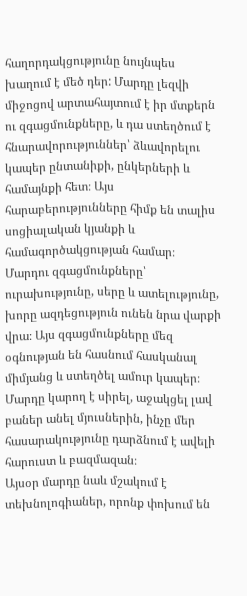հաղորդակցությունը նույնպես խաղում է մեծ դեր: Մարդը լեզվի միջոցով արտահայտում է իր մտքերն ու զգացմունքները, և դա ստեղծում է հնարավորություններ՝ ձևավորելու կապեր ընտանիքի, ընկերների և համայնքի հետ։ Այս հարաբերությունները հիմք են տալիս սոցիալական կյանքի և համագործակցության համար։
Մարդու զգացմունքները՝ ուրախությունը, սերը և ատելությունը, խորը ազդեցություն ունեն նրա վարքի վրա։ Այս զգացմունքները մեզ օգնության են հասնում հասկանալ միմյանց և ստեղծել ամուր կապեր։ Մարդը կարող է սիրել, աջակցել լավ բաներ անել մյուսներին, ինչը մեր հասարակությունը դարձնում է ավելի հարուստ և բազմազան։
Այսօր մարդը նաև մշակում է տեխնոլոգիաներ, որոնք փոխում են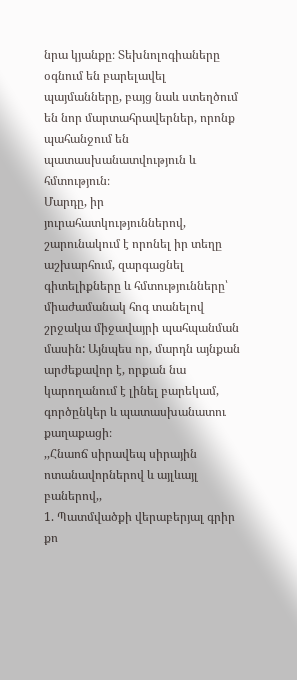նրա կյանքը։ Տեխնոլոգիաները օգնում են բարելավել պայմանները, բայց նաև ստեղծում են նոր մարտահրավերներ, որոնք պահանջում են պատասխանատվություն և հմտություն։
Մարդը, իր յուրահատկություններով, շարունակում է որոնել իր տեղը աշխարհում, զարգացնել գիտելիքները և հմտությունները՝ միաժամանակ հոգ տանելով շրջակա միջավայրի պահպանման մասին: Այնպես որ, մարդն այնքան արժեքավոր է, որքան նա կարողանում է լինել բարեկամ, գործընկեր և պատասխանատու քաղաքացի։
,,Հնաոճ սիրավեպ սիրային ոտանավորներով և այլևայլ բաներով,,
1. Պատմվածքի վերաբերյալ գրիր քո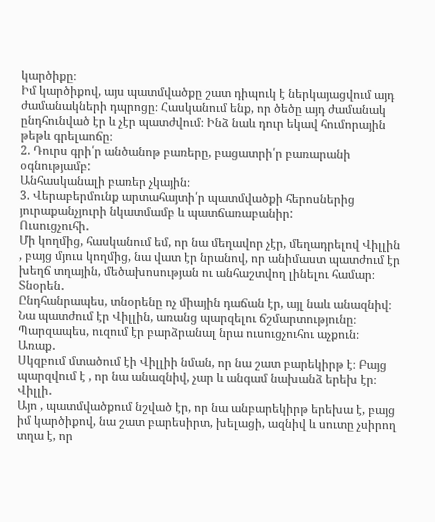կարծիքը։
Իմ կարծիքով, այս պատմվածքը շատ դիպուկ է ներկայացվում այդ ժամանակների դպրոցը։ Հասկանում ենք, որ ծեծը այդ ժամանակ ընդհունված էր և չէր պատժվում։ Ինձ նաև դուր եկավ հումորային թեթև գրելաոճը։
2. Դուրս գրի՛ր անծանոթ բառերը, բացատրի՛ր բառարանի օգնությամբ:
Անհասկանալի բառեր չկային։
3. Վերաբերմունք արտահայտի՛ր պատմվածքի հերոսներից յուրաքանչյուրի նկատմամբ և պատճառաբանիր:
Ուսուցչուհի․
Մի կողմից, հասկանում եմ, որ նա մեղավոր չէր, մեղադրելով Վիլլին , բայց մյուս կողմից, նա վատ էր նրանով, որ անիմաստ պատժում էր խեղճ տղային, մեծախոսության ու անհաշտվող լինելու համար։
Տնօրեն․
Ընդհանրապես, տնօրենը ոչ միային դաճան էր, այլ նաև անազնիվ։ Նա պատժում էր Վիլլին, առանց պարզելու ճշմարտությունը։ Պարզապես, ուզում էր բարձրանալ նրա ուսուցչուհու աչքուն։
Առաք․
Սկզբում մտածում էի Վիլլիի նման, որ նա շատ բարեկիրթ է։ Բայց պարզվում է , որ նա անազնիվ, չար և անգամ նախանձ երեխ էր։
Վիլլի․
Այո , պատմվածքում նշված էր, որ նա անբարեկիրթ երեխա է, բայց իմ կարծիքով, նա շատ բարեսիրտ, խելացի, ազնիվ և սուտը չսիրող տղա է, որ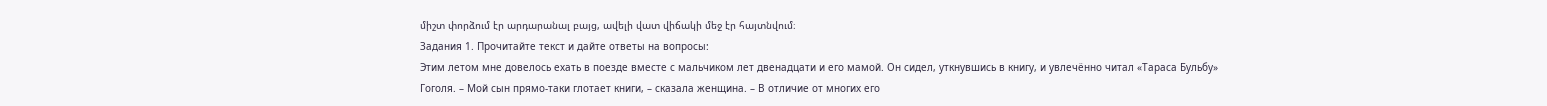միշտ փորձում էր արդարանալ բայց, ավելի վատ վիճակի մեջ էր հայտնվում։
Задания 1. Прочитайте текст и дайте ответы на вопросы:
Этим летом мне довелось ехать в поезде вместе с мальчиком лет двенадцати и его мамой. Он сидел, уткнувшись в книгу, и увлечённо читал «Тараса Бульбу» Гоголя. – Мой сын прямо-таки глотает книги, – сказала женщина. – В отличие от многих его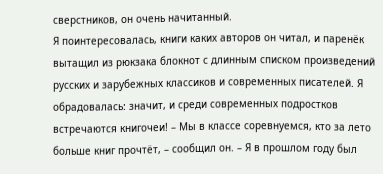сверстников, он очень начитанный.
Я поинтересовалась, книги каких авторов он читал, и паренёк вытащил из рюкзака блокнот с длинным списком произведений русских и зарубежных классиков и современных писателей. Я обрадовалась: значит, и среди современных подростков встречаются книгочеи! – Мы в классе соревнуемся, кто за лето больше книг прочтёт, – сообщил он. – Я в прошлом году был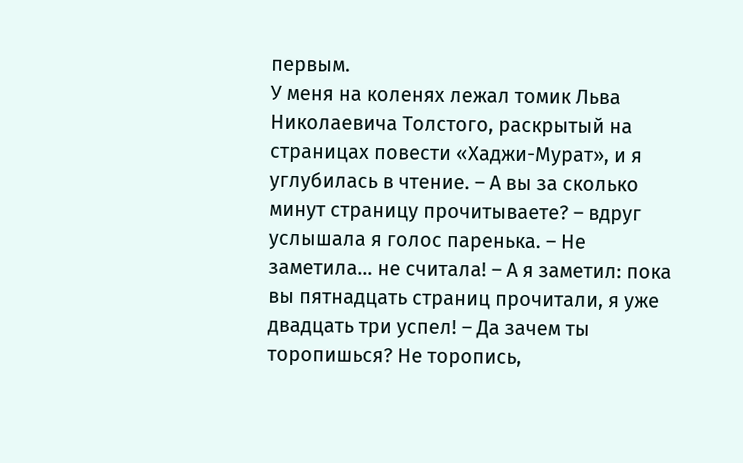первым.
У меня на коленях лежал томик Льва Николаевича Толстого, раскрытый на страницах повести «Хаджи-Мурат», и я углубилась в чтение. – А вы за сколько минут страницу прочитываете? – вдруг услышала я голос паренька. – Не заметила… не считала! – А я заметил: пока вы пятнадцать страниц прочитали, я уже двадцать три успел! – Да зачем ты торопишься? Не торопись,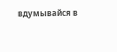вдумывайся в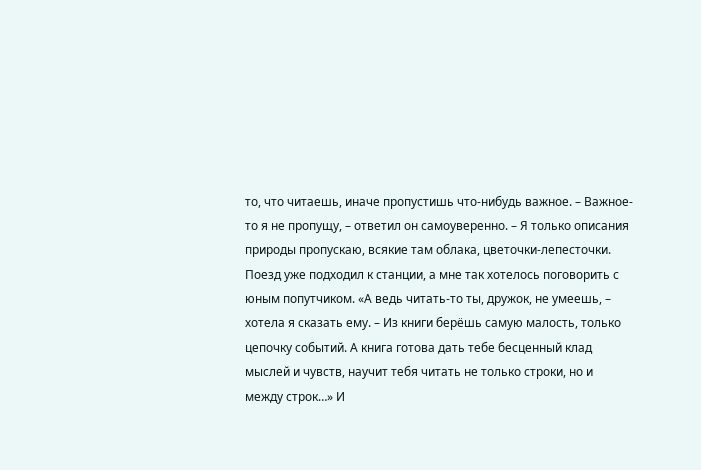то, что читаешь, иначе пропустишь что-нибудь важное. – Важное-то я не пропущу, – ответил он самоуверенно. – Я только описания природы пропускаю, всякие там облака, цветочки-лепесточки.
Поезд уже подходил к станции, а мне так хотелось поговорить с юным попутчиком. «А ведь читать-то ты, дружок, не умеешь, – хотела я сказать ему. – Из книги берёшь самую малость, только цепочку событий. А книга готова дать тебе бесценный клад мыслей и чувств, научит тебя читать не только строки, но и между строк…» И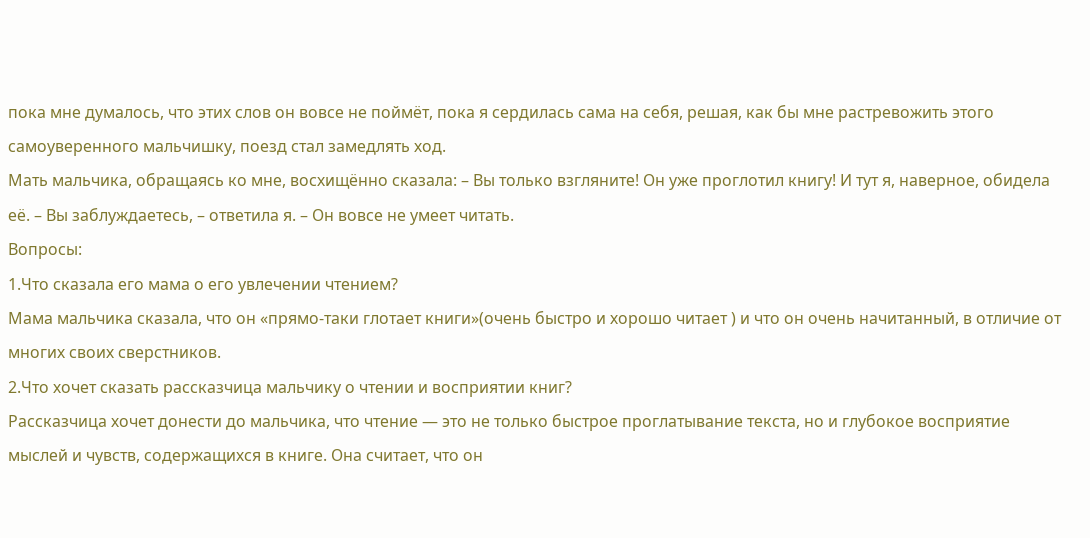пока мне думалось, что этих слов он вовсе не поймёт, пока я сердилась сама на себя, решая, как бы мне растревожить этого самоуверенного мальчишку, поезд стал замедлять ход.
Мать мальчика, обращаясь ко мне, восхищённо сказала: – Вы только взгляните! Он уже проглотил книгу! И тут я, наверное, обидела её. – Вы заблуждаетесь, – ответила я. – Он вовсе не умеет читать.
Вопросы:
1.Что сказала его мама о его увлечении чтением?
Мама мальчика сказала, что он «прямо-таки глотает книги»(очень быстро и хорошо читает ) и что он очень начитанный, в отличие от многих своих сверстников.
2.Что хочет сказать рассказчица мальчику о чтении и восприятии книг?
Рассказчица хочет донести до мальчика, что чтение — это не только быстрое проглатывание текста, но и глубокое восприятие мыслей и чувств, содержащихся в книге. Она считает, что он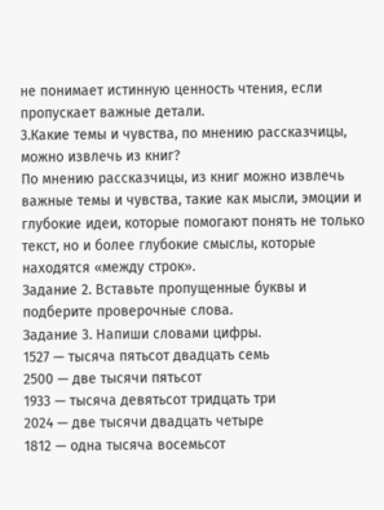не понимает истинную ценность чтения, если пропускает важные детали.
3.Какие темы и чувства, по мнению рассказчицы, можно извлечь из книг?
По мнению рассказчицы, из книг можно извлечь важные темы и чувства, такие как мысли, эмоции и глубокие идеи, которые помогают понять не только текст, но и более глубокие смыслы, которые находятся «между строк».
Задание 2. Вставьте пропущенные буквы и подберите проверочные слова.
Задание 3. Напиши словами цифры.
1527 — тысяча пятьсот двадцать семь
2500 — две тысячи пятьсот
1933 — тысяча девятьсот тридцать три
2024 — две тысячи двадцать четыре
1812 — одна тысяча восемьсот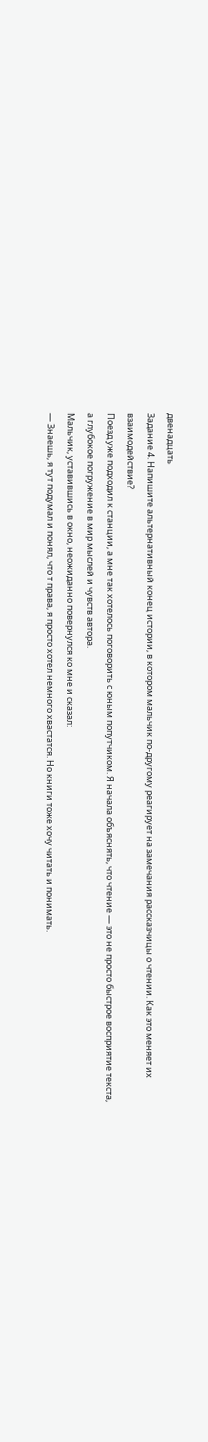двенадцать
Задание 4. Напишите альтернативный конец истории, в котором мальчик по-другому реагирует на замечания рассказчицы о чтении. Как это меняет их взаимодействие?
Поезд уже подходил к станции, а мне так хотелось поговорить с юным попутчиком. Я начала объяснять, что чтение — это не просто быстрое восприятие текста, а глубокое погружение в мир мыслей и чувств автора.
Мальчик, уставившись в окно, неожиданно повернулся ко мне и сказал:
— Знаешь, я тут подумал и понял, что т права, я просто хотел немного хвастатся. Но книги тоже хочу читать и понимать.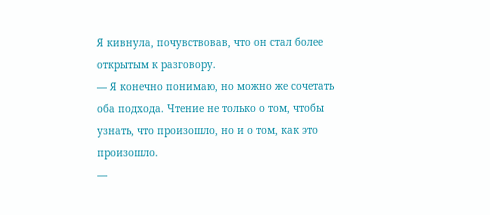Я кивнула, почувствовав, что он стал более открытым к разговору.
— Я конечно понимаю, но можно же сочетать оба подхода. Чтение не только о том, чтобы узнать, что произошло, но и о том, как это произошло.
—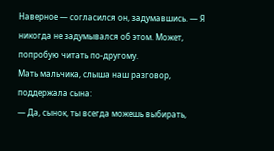Наверное — согласился он, задумавшись. — Я никогда не задумывался об этом. Может, попробую читать по-другому.
Мать мальчика, слыша наш разговор, поддержала сына:
— Да, сынок, ты всегда можешь выбирать,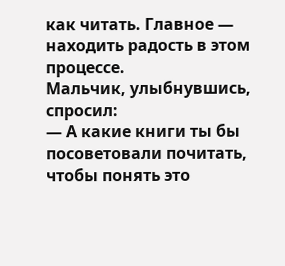как читать. Главное — находить радость в этом процессе.
Мальчик, улыбнувшись, спросил:
— А какие книги ты бы посоветовали почитать, чтобы понять это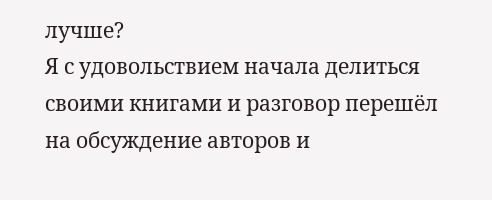лучше?
Я с удовольствием начала делиться своими книгами и разговор перешёл на обсуждение авторов и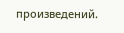произведений.